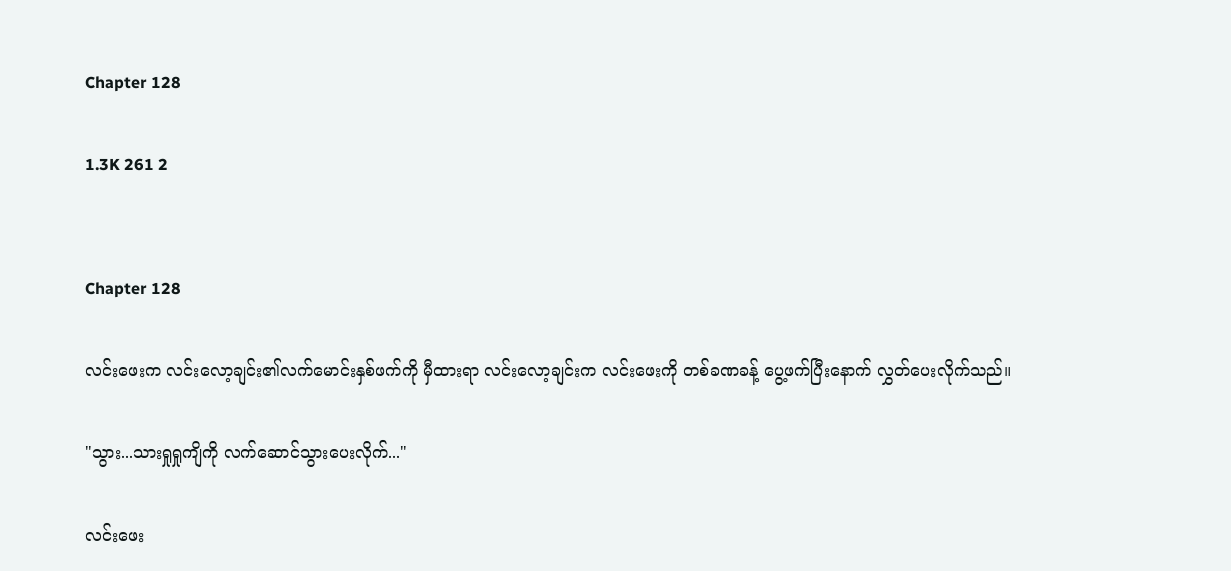Chapter 128

1.3K 261 2


Chapter 128

လင်းဖေးက လင်းလော့ချင်း၏လက်မောင်းနှစ်ဖက်ကို မှီထားရာ လင်းလော့ချင်းက လင်းဖေးကို တစ်ခဏခန့် ပွေ့ဖက်ပြီးနောက် လွှတ်ပေးလိုက်သည်။

"သွား...သားရှုရှုကျိကို လက်ဆောင်သွားပေးလိုက်..."

လင်းဖေး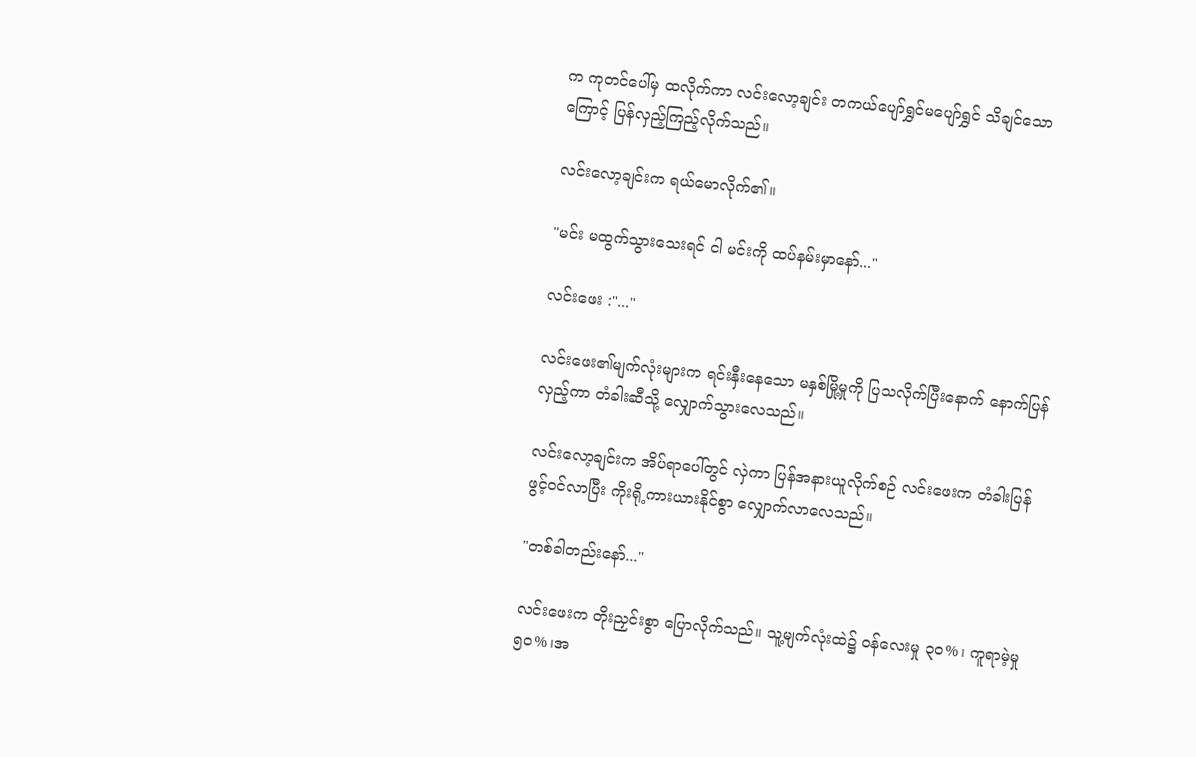က ကုတင်ပေါ်မှ ထလိုက်ကာ လင်းလော့ချင်း တကယ်ပျော်ရွှင်မပျော်ရွှင် သိချင်သောကြောင့် ပြန်လှည့်ကြည့်လိုက်သည်။

လင်းလော့ချင်းက ရယ်မောလိုက်၏။

"မင်း မထွက်သွားသေးရင် ငါ မင်းကို ထပ်နမ်းမှာနော်..."

လင်းဖေး :"..."

လင်းဖေး၏မျက်လုံးများက ရင်းနှီးနေသော မနှစ်မြို့မှုကို ပြသလိုက်ပြီးနောက် နောက်ပြန်လှည့်ကာ တံခါး‌ဆီသို့ လျှောက်သွားလေသည်။

လင်းလော့ချင်းက အိပ်ရာပေါ်တွင် လှဲကာ ပြန်အနားယူလိုက်စဉ် လင်းဖေးက တံခါးပြန်ဖွင့်၀င်လာပြီး ကိုးရို့ကားယားနိုင်စွာ လျှောက်လာလေသည်။

"တစ်ခါတည်းနော်..."

လင်းဖေးက တိုးညှင်းစွာ ပြောလိုက်သည်။ သူ့မျက်လုံးထဲ၌ ၀န်လေးမှု ၃၀%၊ ကူရာမဲ့မှု ၅၀%၊အ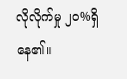လိုလိုက်မှု ၂၀%ရှိနေ၏။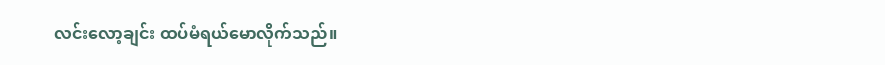လင်းလော့ချင်း ထပ်မံရယ်မောလိုက်သည်။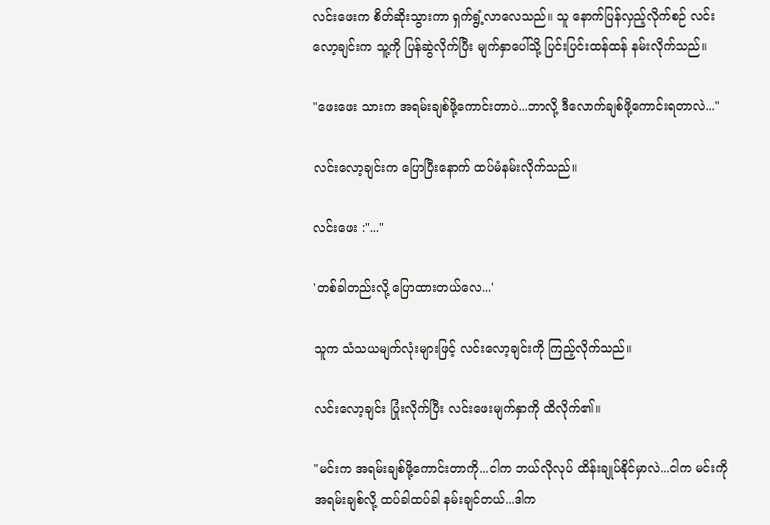လင်းဖေးက စိတ်ဆိုးသွားကာ ရှက်ရွံ့လာလေသည်။ သူ နောက်ပြန်လှည့်လိုက်စဉ် လင်းလော့ချင်းက သူ့ကို ပြန်ဆွဲလိုက်ပြီး မျက်နှာပေါ်သို့ ပြင်းပြင်းထန်ထန် နမ်းလိုက်သည်။

"ဖေးဖေး သားက အရမ်းချစ်ဖို့ကောင်းတာပဲ...ဘာလို့ ဒီလောက်ချစ်ဖို့ကောင်းရတာလဲ..."

လင်းလော့ချင်းက ပြောပြီးနောက် ထပ်မံနမ်းလိုက်သည်။

လင်းဖေး :"..."

'တစ်ခါတည်းလို့ ပြောထားတယ်လေ...'

သူက သံသယမျက်လုံးများဖြင့် လင်းလော့ချင်းကို ကြည့်လိုက်သည်။

လင်းလော့ချင်း ပြုံးလိုက်ပြီး လင်းဖေးမျက်နှာကို ထိလိုက်၏။

"မင်းက အရမ်းချစ်ဖို့ကောင်းတာကို...ငါက ဘယ်လိုလုပ် ထိန်းချုပ်နိုင်မှာလဲ...ငါက မင်းကိုအရမ်းချစ်လို့ ထပ်ခါထပ်ခါ နမ်းချင်တယ်...ဒါက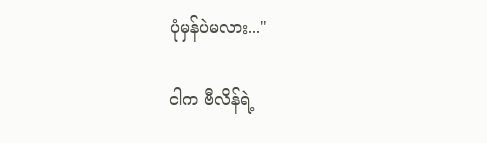ပုံမှန်ပဲမလား..."

ငါက ဗီလိန်ရဲ့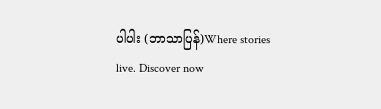ပါပါး (ဘာသာပြန်)Where stories live. Discover now